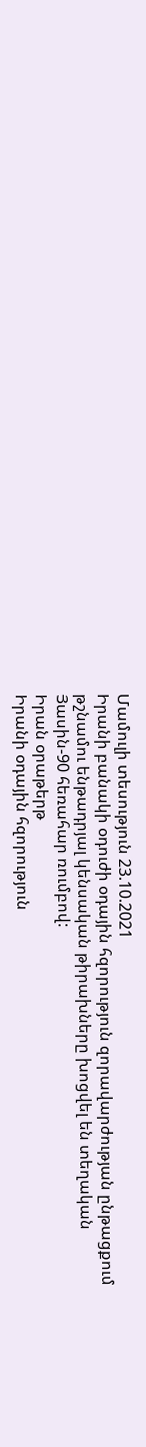Մամուլի տեսություն 23.10.2021
Իրանի բանակի օդուժի օդային հզորություն զորավարժության ընթացքում թշնամու ենթադրյալ կենսական թիրախները խոցվել են տեղական Յասին-90 հեռահար ռումբով:
Իրան օրաթերթ
Իրանի օդային հզորություն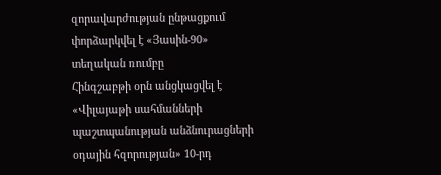զորավարժության ընթացքում փորձարկվել է «Յասին-90» տեղական ռումբը
Հինգշաբթի օրն անցկացվել է «Վիլայաթի սահմանների պաշտպանության անձնուրացների օդային հզորության» 10-րդ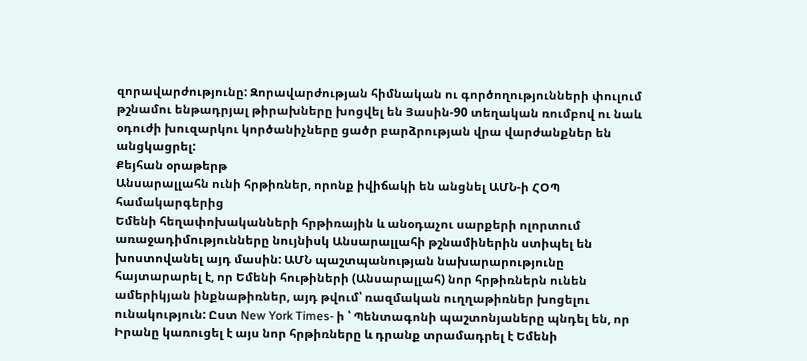զորավարժությունը: Զորավարժության հիմնական ու գործողությունների փուլում թշնամու ենթադրյալ թիրախները խոցվել են Յասին-90 տեղական ռումբով ու նաև օդուժի խուզարկու կործանիչները ցածր բարձրության վրա վարժանքներ են անցկացրել:
Քեյհան օրաթերթ
Անսարալլահն ունի հրթիռներ, որոնք իվիճակի են անցնել ԱՄՆ-ի ՀՕՊ համակարգերից
Եմենի հեղափոխականների հրթիռային և անօդաչու սարքերի ոլորտում առաջադիմությունները նույնիսկ Անսարալլահի թշնամիներին ստիպել են խոստովանել այդ մասին: ԱՄՆ պաշտպանության նախարարությունը հայտարարել է, որ Եմենի հութիների (Անսարալլահ) նոր հրթիռներն ունեն ամերիկյան ինքնաթիռներ, այդ թվում՝ ռազմական ուղղաթիռներ խոցելու ունակություն: Ըստ New York Times- ի ՝ Պենտագոնի պաշտոնյաները պնդել են, որ Իրանը կառուցել է այս նոր հրթիռները և դրանք տրամադրել է Եմենի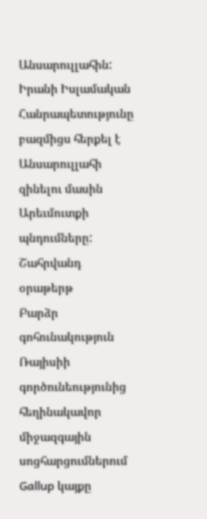Անսարուլլահին: Իրանի Իսլամական Հանրապետությունը բազմիցս հերքել է Անսարուլլահի զինելու մասին Արեւմուտքի պնդումները:
Շահրվանդ օրաթերթ
Բարձր գոհունակություն Ռայիսիի գործունեությունից հեղինակավոր միջազգային սոցհարցումներում
Gallup կայքը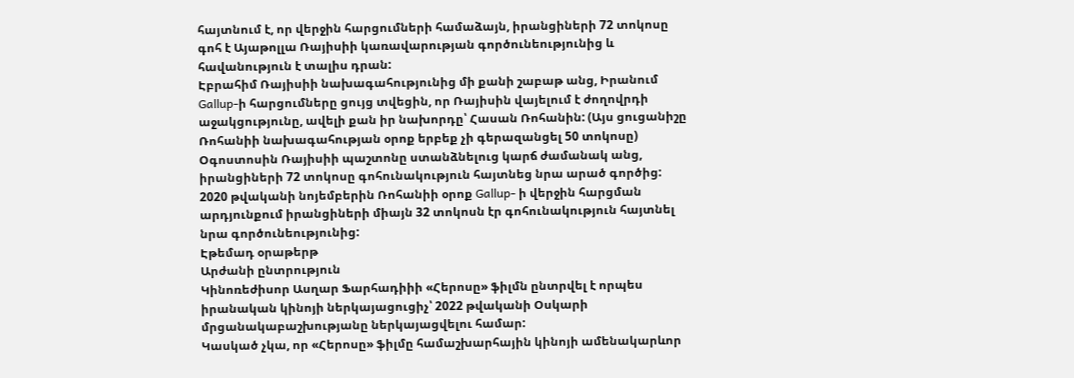հայտնում է, որ վերջին հարցումների համաձայն, իրանցիների 72 տոկոսը գոհ է Այաթոլլա Ռայիսիի կառավարության գործունեությունից և հավանություն է տալիս դրան:
Էբրահիմ Ռայիսիի նախագահությունից մի քանի շաբաթ անց, Իրանում Gallup-ի հարցումները ցույց տվեցին, որ Ռայիսին վայելում է ժողովրդի աջակցությունը, ավելի քան իր նախորդը՝ Հասան Ռոհանին: (Այս ցուցանիշը Ռոհանիի նախագահության օրոք երբեք չի գերազանցել 50 տոկոսը) Օգոստոսին Ռայիսիի պաշտոնը ստանձնելուց կարճ ժամանակ անց, իրանցիների 72 տոկոսը գոհունակություն հայտնեց նրա արած գործից:
2020 թվականի նոյեմբերին Ռոհանիի օրոք Gallup- ի վերջին հարցման արդյունքում իրանցիների միայն 32 տոկոսն էր գոհունակություն հայտնել նրա գործունեությունից:
Էթեմադ օրաթերթ
Արժանի ընտրություն
Կինոռեժիսոր Ասղար Ֆարհադիիի «Հերոսը» ֆիլմն ընտրվել է որպես իրանական կինոյի ներկայացուցիչ՝ 2022 թվականի Օսկարի մրցանակաբաշխությանը ներկայացվելու համար:
Կասկած չկա, որ «Հերոսը» ֆիլմը համաշխարհային կինոյի ամենակարևոր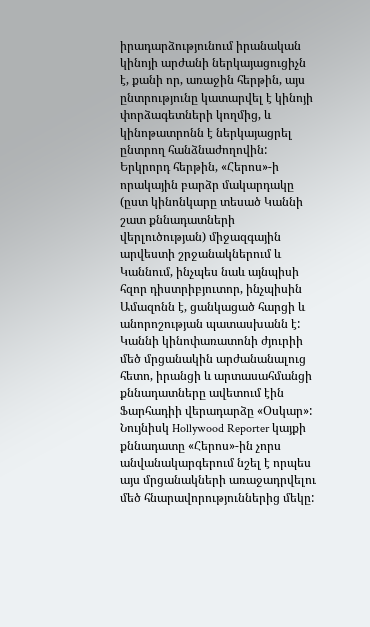իրադարձությունում իրանական կինոյի արժանի ներկայացուցիչն է, քանի որ, առաջին հերթին, այս ընտրությունը կատարվել է կինոյի փորձագետների կողմից, և կինոթատրոնն է ներկայացրել ընտրող հանձնաժողովին: Երկրորդ հերթին, «Հերոս»-ի որակային բարձր մակարդակը (ըստ կինոնկարը տեսած Կաննի շատ քննադատների վերլուծության) միջազգային արվեստի շրջանակներում և Կաննում, ինչպես նաև այնպիսի հզոր դիստրիբյուտոր, ինչպիսին Ամազոնն է, ցանկացած հարցի և անորոշության պատասխանն է: Կաննի կինոփառատոնի ժյուրիի մեծ մրցանակին արժանանալուց հետո, իրանցի և արտասահմանցի քննադատները ավետում էին Ֆարհադիի վերադարձը «Օսկար»: Նույնիսկ Hollywood Reporter կայքի քննադատը «Հերոս»-ին չորս անվանակարգերում նշել է որպես այս մրցանակների առաջադրվելու մեծ հնարավորություններից մեկը: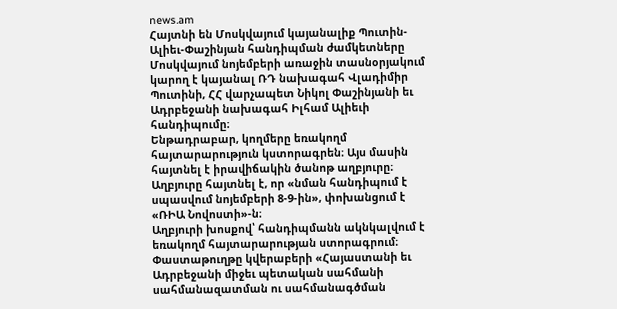news.am
Հայտնի են Մոսկվայում կայանալիք Պուտին-Ալիեւ-Փաշինյան հանդիպման ժամկետները
Մոսկվայում նոյեմբերի առաջին տասնօրյակում կարող է կայանալ ՌԴ նախագահ Վլադիմիր Պուտինի, ՀՀ վարչապետ Նիկոլ Փաշինյանի եւ Ադրբեջանի նախագահ Իլհամ Ալիեւի հանդիպումը։
Ենթադրաբար, կողմերը եռակողմ հայտարարություն կստորագրեն։ Այս մասին հայտնել է իրավիճակին ծանոթ աղբյուրը։
Աղբյուրը հայտնել է, որ «նման հանդիպում է սպասվում նոյեմբերի 8-9-ին», փոխանցում է «ՌԻԱ Նովոստի»-ն։
Աղբյուրի խոսքով՝ հանդիպմանն ակնկալվում է եռակողմ հայտարարության ստորագրում։ Փաստաթուղթը կվերաբերի «Հայաստանի եւ Ադրբեջանի միջեւ պետական սահմանի սահմանազատման ու սահմանագծման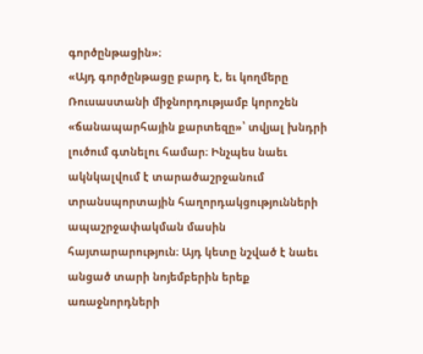գործընթացին»։
«Այդ գործընթացը բարդ է, եւ կողմերը Ռուսաստանի միջնորդությամբ կորոշեն «ճանապարհային քարտեզը»՝ տվյալ խնդրի լուծում գտնելու համար։ Ինչպես նաեւ ակնկալվում է տարածաշրջանում տրանսպորտային հաղորդակցությունների ապաշրջափակման մասին հայտարարություն։ Այդ կետը նշված է նաեւ անցած տարի նոյեմբերին երեք առաջնորդների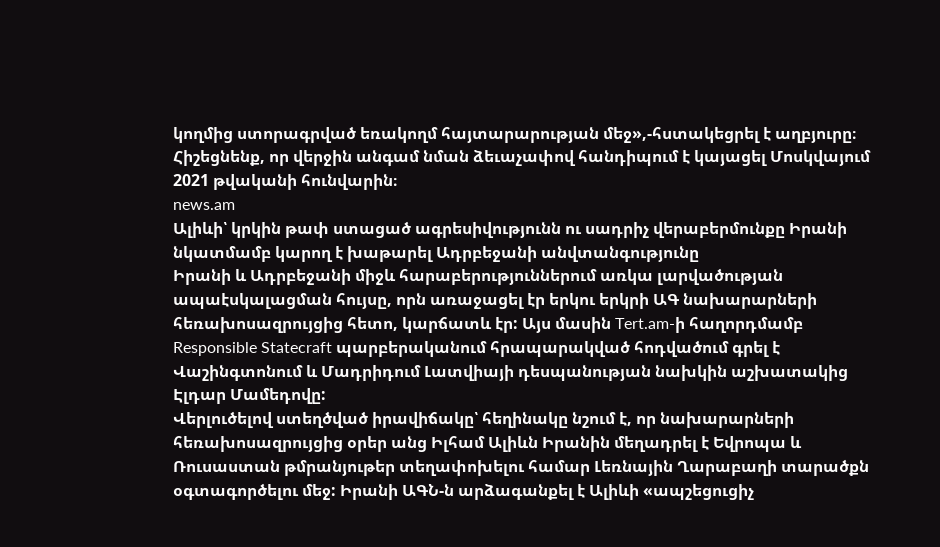կողմից ստորագրված եռակողմ հայտարարության մեջ»,-հստակեցրել է աղբյուրը։
Հիշեցնենք, որ վերջին անգամ նման ձեւաչափով հանդիպում է կայացել Մոսկվայում 2021 թվականի հունվարին։
news.am
Ալիևի՝ կրկին թափ ստացած ագրեսիվությունն ու սադրիչ վերաբերմունքը Իրանի նկատմամբ կարող է խաթարել Ադրբեջանի անվտանգությունը
Իրանի և Ադրբեջանի միջև հարաբերություններում առկա լարվածության ապաէսկալացման հույսը, որն առաջացել էր երկու երկրի ԱԳ նախարարների հեռախոսազրույցից հետո, կարճատև էր: Այս մասին Tert.am-ի հաղորդմամբ Responsible Statecraft պարբերականում հրապարակված հոդվածում գրել է Վաշինգտոնում և Մադրիդում Լատվիայի դեսպանության նախկին աշխատակից Էլդար Մամեդովը:
Վերլուծելով ստեղծված իրավիճակը՝ հեղինակը նշում է, որ նախարարների հեռախոսազրույցից օրեր անց Իլհամ Ալիևն Իրանին մեղադրել է Եվրոպա և Ռուսաստան թմրանյութեր տեղափոխելու համար Լեռնային Ղարաբաղի տարածքն օգտագործելու մեջ: Իրանի ԱԳՆ-ն արձագանքել է Ալիևի «ապշեցուցիչ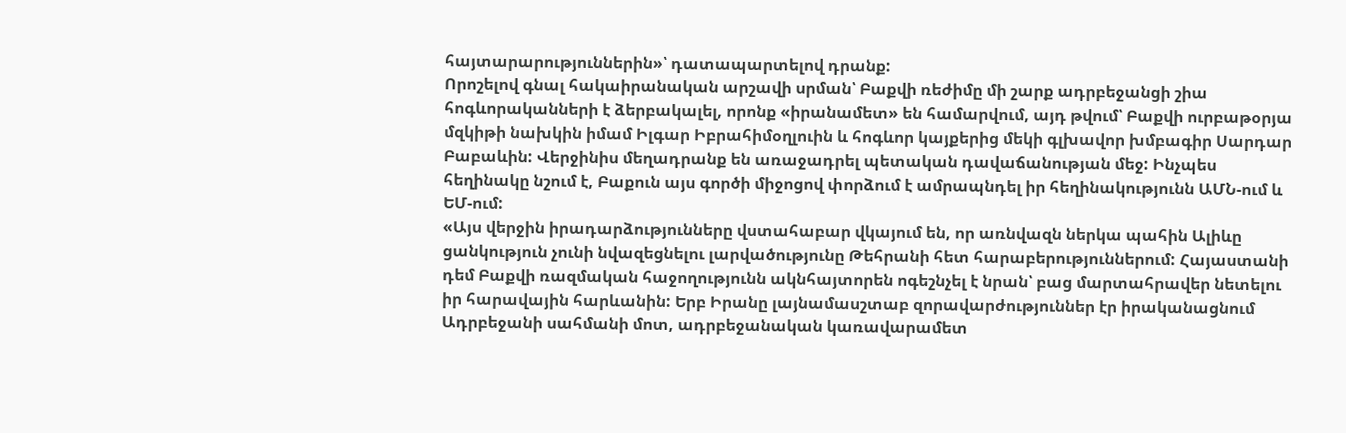հայտարարություններին»՝ դատապարտելով դրանք:
Որոշելով գնալ հակաիրանական արշավի սրման՝ Բաքվի ռեժիմը մի շարք ադրբեջանցի շիա հոգևորականների է ձերբակալել, որոնք «իրանամետ» են համարվում, այդ թվում՝ Բաքվի ուրբաթօրյա մզկիթի նախկին իմամ Իլգար Իբրահիմօղլուին և հոգևոր կայքերից մեկի գլխավոր խմբագիր Սարդար Բաբաևին: Վերջինիս մեղադրանք են առաջադրել պետական դավաճանության մեջ: Ինչպես հեղինակը նշում է, Բաքուն այս գործի միջոցով փորձում է ամրապնդել իր հեղինակությունն ԱՄՆ-ում և ԵՄ-ում:
«Այս վերջին իրադարձությունները վստահաբար վկայում են, որ առնվազն ներկա պահին Ալիևը ցանկություն չունի նվազեցնելու լարվածությունը Թեհրանի հետ հարաբերություններում: Հայաստանի դեմ Բաքվի ռազմական հաջողությունն ակնհայտորեն ոգեշնչել է նրան՝ բաց մարտահրավեր նետելու իր հարավային հարևանին: Երբ Իրանը լայնամասշտաբ զորավարժություններ էր իրականացնում Ադրբեջանի սահմանի մոտ, ադրբեջանական կառավարամետ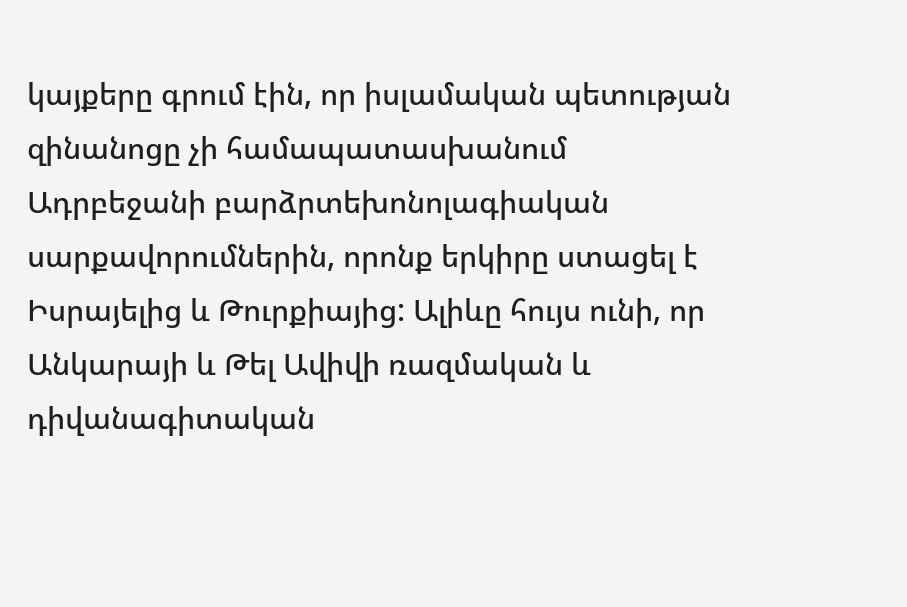կայքերը գրում էին, որ իսլամական պետության զինանոցը չի համապատասխանում Ադրբեջանի բարձրտեխոնոլագիական սարքավորումներին, որոնք երկիրը ստացել է Իսրայելից և Թուրքիայից: Ալիևը հույս ունի, որ Անկարայի և Թել Ավիվի ռազմական և դիվանագիտական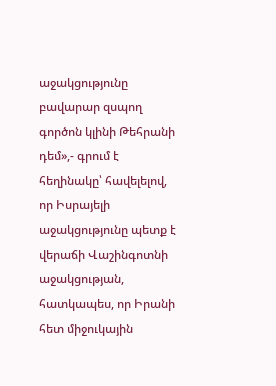աջակցությունը բավարար զսպող գործոն կլինի Թեհրանի դեմ»,- գրում է հեղինակը՝ հավելելով, որ Իսրայելի աջակցությունը պետք է վերաճի Վաշինգոտնի աջակցության, հատկապես, որ Իրանի հետ միջուկային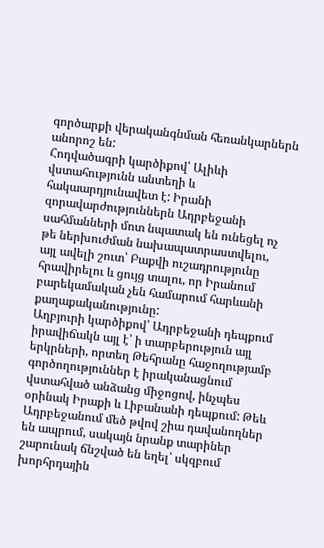գործարքի վերականգնման հեռանկարներն անորոշ են:
Հոդվածագրի կարծիքով՝ Ալիևի վստահությունն անտեղի և հակաարդյունավետ է: Իրանի զորավարժություններն Ադրբեջանի սահմանների մոտ նպատակ են ունեցել ոչ թե ներխուժման նախապատրաստվելու, այլ ավելի շուտ՝ Բաքվի ուշադրությունը հրավիրելու և ցույց տալու, որ Իրանում բարեկամական չեն համարում հարևանի քաղաքականությունը:
Աղբյուրի կարծիքով՝ Ադրբեջանի դեպքում իրավիճակն այլ է՝ ի տարբերություն այլ երկրների, որտեղ Թեհրանը հաջողությամբ գործողություններ է իրականացնում վստահված անձանց միջոցով, ինչպես օրինակ Իրաքի և Լիբանանի դեպքում: Թեև Ադրբեջանում մեծ թվով շիա դավանողներ են ապրում, սակայն նրանք տարիներ շարունակ ճնշված են եղել՝ սկզբում խորհրդային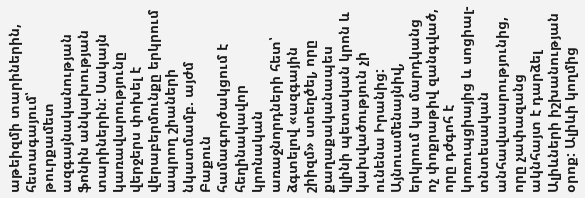աթեիզմի տարիներին, հետագայում՝ թուրքամետ ազգայնականության ֆոնին անկախության տարիներին: Սակայն կառավարությունը վերջերս փոխել է վերաբերմունքը երկրում ապրող շիաների նկատմամբ. այժմ Բաքուն համագործակցում է հեղինակավոր կրոնական առաջնորդների հետ՝ ձգտելով «ազգային շիիզմ» ստեղծել, որը քաղաքականապես կլինի պետական կրոն և կախվածություն չի ունենա Իրանից:
Այնուամենայնիվ, երկրում կա մարդկանց ոչ փոքրաթիվ զանգված, որը դժգոհ է կոռուպցիայից և սոցիալ-տնտեսական անհավասարությունից, որը չափազանց ակնհայտ է դարձել Ալիևների իշխանության օրոք: Ալիևի կողմից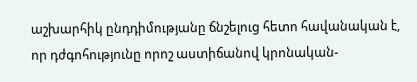աշխարհիկ ընդդիմությանը ճնշելուց հետո հավանական է, որ դժգոհությունը որոշ աստիճանով կրոնական-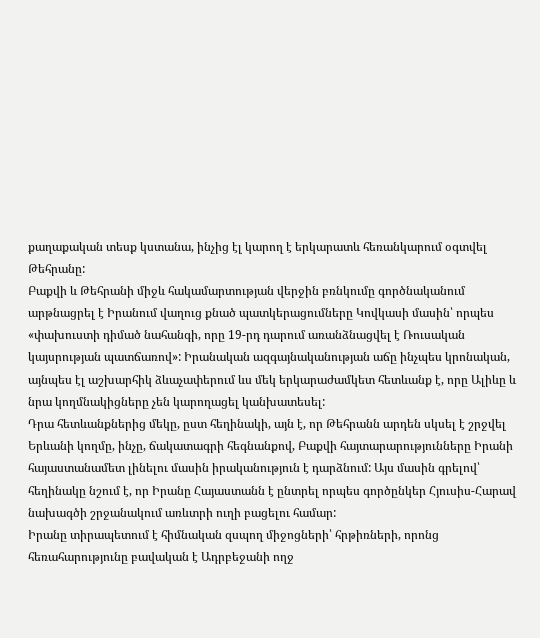քաղաքական տեսք կստանա, ինչից էլ կարող է երկարատև հեռանկարում օգտվել Թեհրանը:
Բաքվի և Թեհրանի միջև հակամարտության վերջին բռնկումը գործնականում արթնացրել է Իրանում վաղուց քնած պատկերացումները Կովկասի մասին՝ որպես «փախուստի դիմած նահանգի, որը 19-րդ դարում առանձնացվել է Ռուսական կայսրության պատճառով»: Իրանական ազգայնականության աճը ինչպես կրոնական, այնպես էլ աշխարհիկ ձևաչափերում ևս մեկ երկարաժամկետ հետևանք է, որը Ալիևը և նրա կողմնակիցները չեն կարողացել կանխատեսել:
Դրա հետևանքներից մեկը, ըստ հեղինակի, այն է, որ Թեհրանն արդեն սկսել է շրջվել Երևանի կողմը, ինչը, ճակատագրի հեգնանքով, Բաքվի հայտարարությունները Իրանի հայաստանամետ լինելու մասին իրականություն է դարձնում: Այս մասին գրելով՝ հեղինակը նշում է, որ Իրանը Հայաստանն է ընտրել որպես գործընկեր Հյուսիս-Հարավ նախագծի շրջանակում առևտրի ուղի բացելու համար:
Իրանը տիրապետում է հիմնական զսպող միջոցների՝ հրթիռների, որոնց հեռահարությունը բավական է Ադրբեջանի ողջ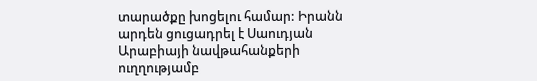տարածքը խոցելու համար: Իրանն արդեն ցուցադրել է Սաուդյան Արաբիայի նավթահանքերի ուղղությամբ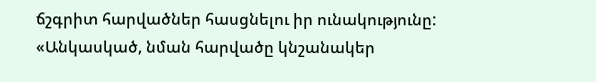ճշգրիտ հարվածներ հասցնելու իր ունակությունը:
«Անկասկած, նման հարվածը կնշանակեր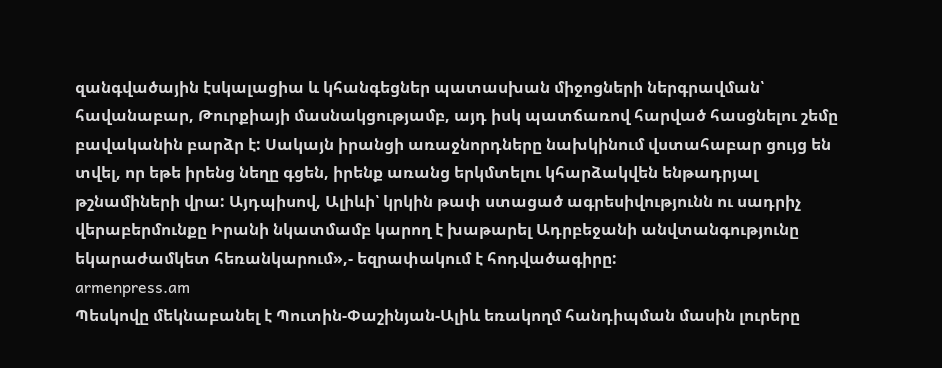զանգվածային էսկալացիա և կհանգեցներ պատասխան միջոցների ներգրավման՝ հավանաբար, Թուրքիայի մասնակցությամբ, այդ իսկ պատճառով հարված հասցնելու շեմը բավականին բարձր է: Սակայն իրանցի առաջնորդները նախկինում վստահաբար ցույց են տվել, որ եթե իրենց նեղը գցեն, իրենք առանց երկմտելու կհարձակվեն ենթադրյալ թշնամիների վրա: Այդպիսով, Ալիևի՝ կրկին թափ ստացած ագրեսիվությունն ու սադրիչ վերաբերմունքը Իրանի նկատմամբ կարող է խաթարել Ադրբեջանի անվտանգությունը եկարաժամկետ հեռանկարում»,- եզրափակում է հոդվածագիրը:
armenpress.am
Պեսկովը մեկնաբանել է Պուտին-Փաշինյան-Ալիև եռակողմ հանդիպման մասին լուրերը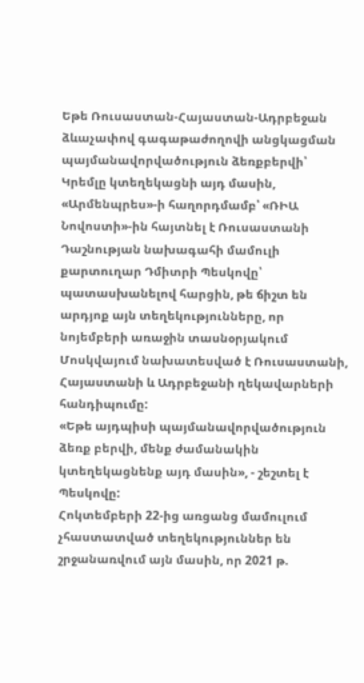Եթե Ռուսաստան-Հայաստան-Ադրբեջան ձևաչափով գագաթաժողովի անցկացման պայմանավորվածություն ձեռքբերվի՝ Կրեմլը կտեղեկացնի այդ մասին, «Արմենպրես»-ի հաղորդմամբ՝ «ՌԻԱ Նովոստի»-ին հայտնել է Ռուսաստանի Դաշնության նախագահի մամուլի քարտուղար Դմիտրի Պեսկովը՝ պատասխանելով հարցին, թե ճիշտ են արդյոք այն տեղեկությունները, որ նոյեմբերի առաջին տասնօրյակում Մոսկվայում նախատեսված է Ռուսաստանի, Հայաստանի և Ադրբեջանի ղեկավարների հանդիպումը:
«Եթե այդպիսի պայմանավորվածություն ձեռք բերվի, մենք ժամանակին կտեղեկացնենք այդ մասին», - շեշտել է Պեսկովը:
Հոկտեմբերի 22-ից առցանց մամուլում չհաստատված տեղեկություններ են շրջանառվում այն մասին, որ 2021 թ.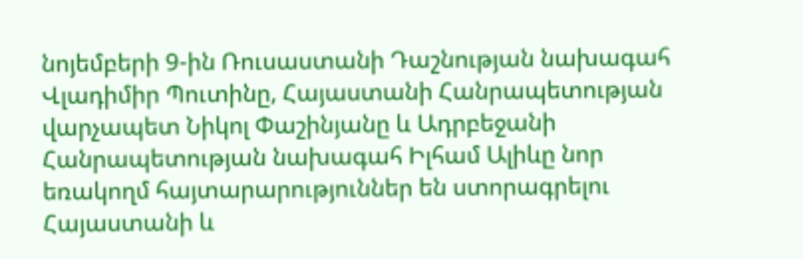նոյեմբերի 9-ին Ռուսաստանի Դաշնության նախագահ Վլադիմիր Պուտինը, Հայաստանի Հանրապետության վարչապետ Նիկոլ Փաշինյանը և Ադրբեջանի Հանրապետության նախագահ Իլհամ Ալիևը նոր եռակողմ հայտարարություններ են ստորագրելու Հայաստանի և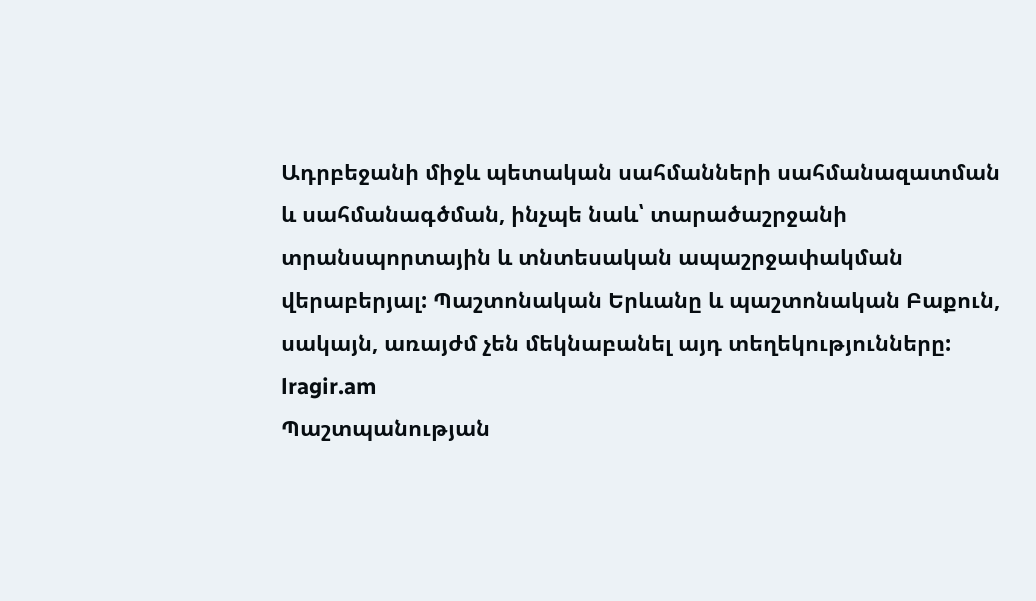Ադրբեջանի միջև պետական սահմանների սահմանազատման և սահմանագծման, ինչպե նաև՝ տարածաշրջանի տրանսպորտային և տնտեսական ապաշրջափակման վերաբերյալ: Պաշտոնական Երևանը և պաշտոնական Բաքուն, սակայն, առայժմ չեն մեկնաբանել այդ տեղեկությունները:
lragir.am
Պաշտպանության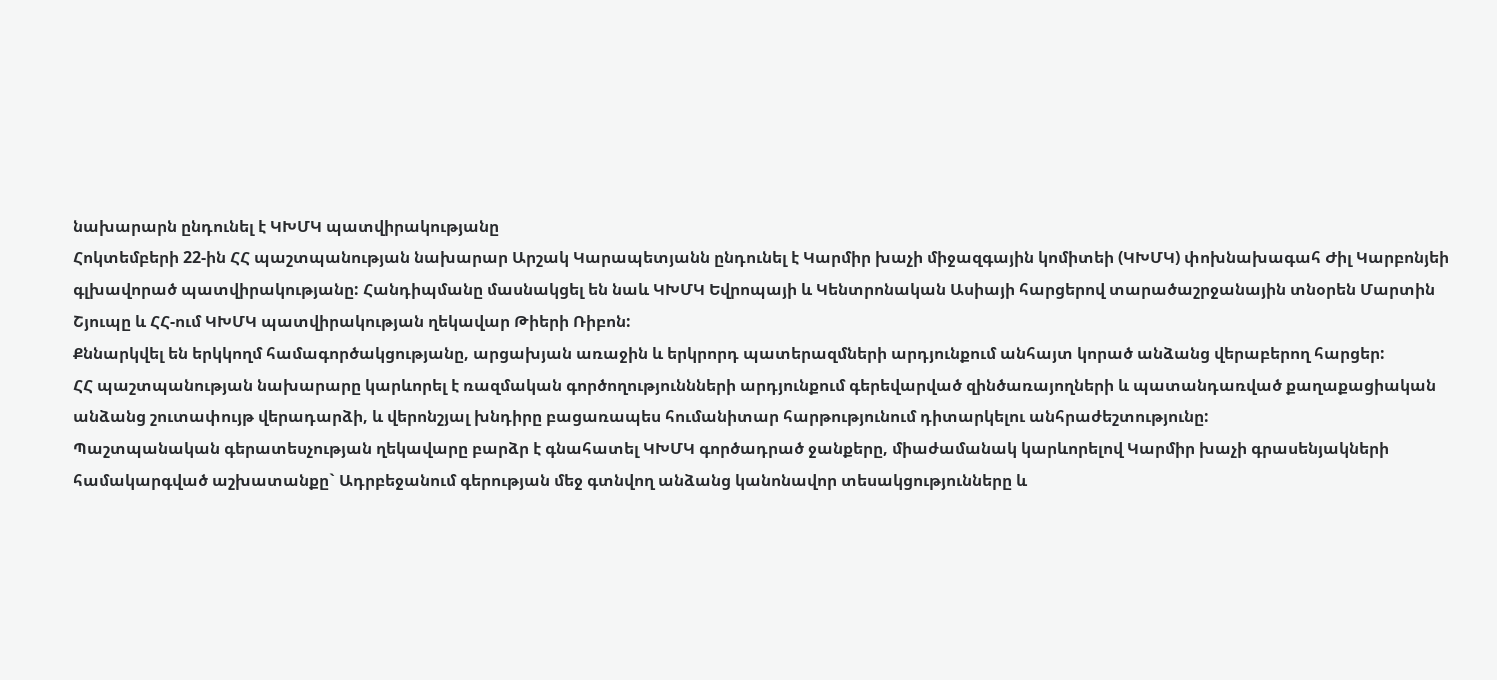նախարարն ընդունել է ԿԽՄԿ պատվիրակությանը
Հոկտեմբերի 22-ին ՀՀ պաշտպանության նախարար Արշակ Կարապետյանն ընդունել է Կարմիր խաչի միջազգային կոմիտեի (ԿԽՄԿ) փոխնախագահ Ժիլ Կարբոնյեի գլխավորած պատվիրակությանը: Հանդիպմանը մասնակցել են նաև ԿԽՄԿ Եվրոպայի և Կենտրոնական Ասիայի հարցերով տարածաշրջանային տնօրեն Մարտին Շյուպը և ՀՀ-ում ԿԽՄԿ պատվիրակության ղեկավար Թիերի Ռիբոն:
Քննարկվել են երկկողմ համագործակցությանը, արցախյան առաջին և երկրորդ պատերազմների արդյունքում անհայտ կորած անձանց վերաբերող հարցեր:
ՀՀ պաշտպանության նախարարը կարևորել է ռազմական գործողություննների արդյունքում գերեվարված զինծառայողների և պատանդառված քաղաքացիական անձանց շուտափույթ վերադարձի, և վերոնշյալ խնդիրը բացառապես հումանիտար հարթությունում դիտարկելու անհրաժեշտությունը:
Պաշտպանական գերատեսչության ղեկավարը բարձր է գնահատել ԿԽՄԿ գործադրած ջանքերը, միաժամանակ կարևորելով Կարմիր խաչի գրասենյակների համակարգված աշխատանքը` Ադրբեջանում գերության մեջ գտնվող անձանց կանոնավոր տեսակցությունները և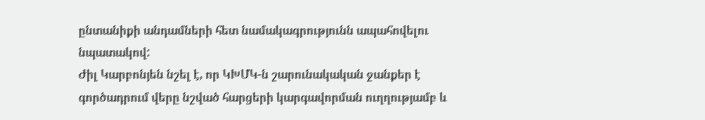ընտանիքի անդամների հետ նամակագրությունն ապահովելու նպատակով:
Ժիլ Կարբոնյեն նշել է, որ ԿԽՄԿ-ն շարունակական ջանքեր է գործադրում վերը նշված հարցերի կարգավորման ուղղությամբ և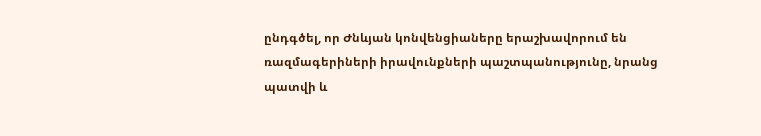ընդգծել, որ Ժնևյան կոնվենցիաները երաշխավորում են ռազմագերիների իրավունքների պաշտպանությունը, նրանց պատվի և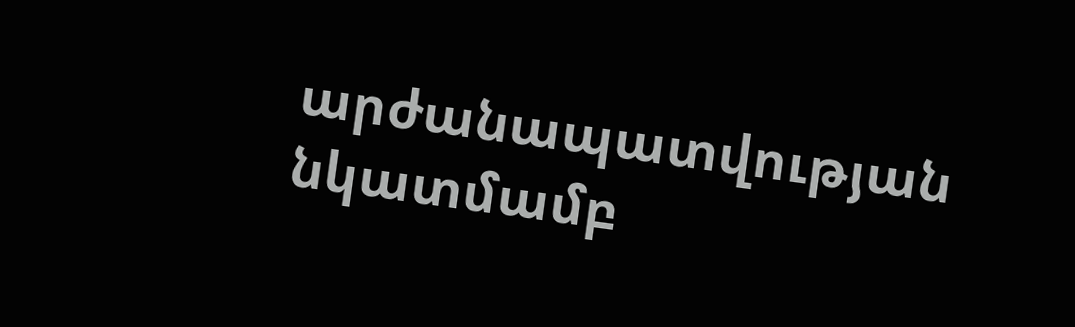արժանապատվության նկատմամբ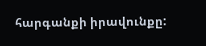հարգանքի իրավունքը: